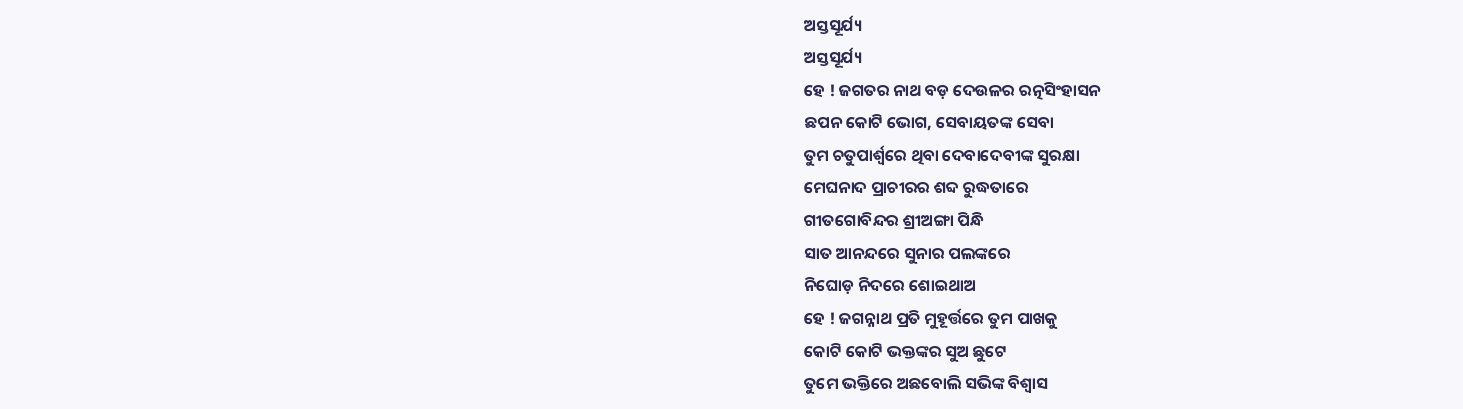ଅସ୍ତସୂର୍ଯ୍ୟ
ଅସ୍ତସୂର୍ଯ୍ୟ
ହେ ! ଜଗତର ନାଥ ବଡ଼ ଦେଉଳର ରତ୍ନସିଂହାସନ
ଛପନ କୋଟି ଭୋଗ, ସେବାୟତଙ୍କ ସେବା
ତୁମ ଚତୁପାର୍ଶ୍ଵରେ ଥିବା ଦେବାଦେବୀଙ୍କ ସୁରକ୍ଷା
ମେଘନାଦ ପ୍ରାଚୀରର ଶବ୍ଦ ରୁଦ୍ଧତାରେ
ଗୀତଗୋବିନ୍ଦର ଶ୍ରୀଅଙ୍ଗା ପିନ୍ଧି
ସାତ ଆନନ୍ଦରେ ସୁନାର ପଲଙ୍କରେ
ନିଘୋଡ଼ ନିଦରେ ଶୋଇଥାଅ
ହେ ! ଜଗନ୍ନାଥ ପ୍ରତି ମୁହୂର୍ତ୍ତରେ ତୁମ ପାଖକୁ
କୋଟି କୋଟି ଭକ୍ତଙ୍କର ସୁଅ ଛୁଟେ
ତୁମେ ଭକ୍ତିରେ ଅଛବୋଲି ସଭିଙ୍କ ବିଶ୍ୱାସ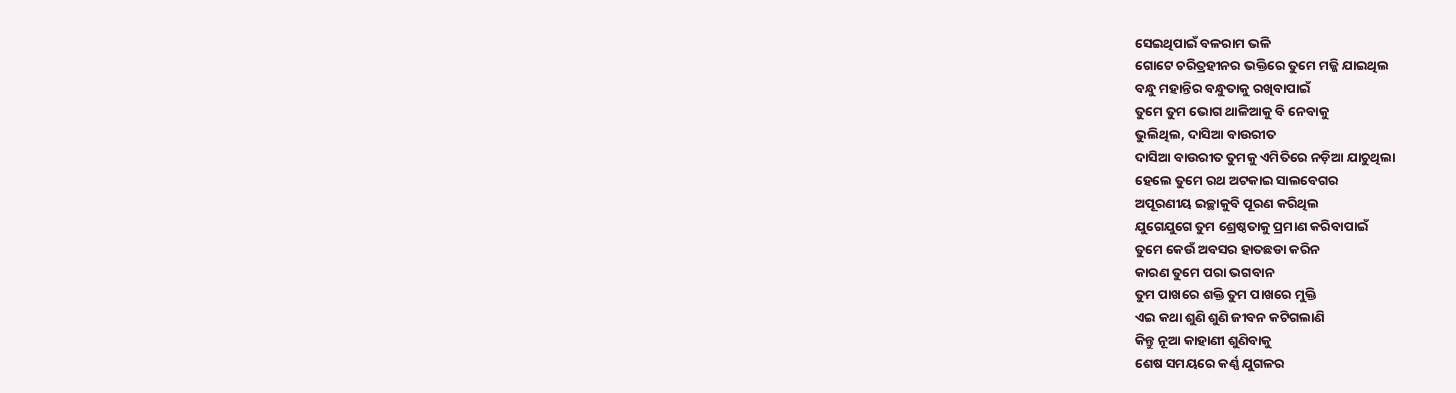ସେଇଥିପାଇଁ ବଳରାମ ଭଳି
ଗୋଟେ ଚରିତ୍ରହୀନର ଭକ୍ତିରେ ତୁମେ ମଜ୍ଜି ଯାଇଥିଲ
ବନ୍ଧୁ ମହାନ୍ତିର ବନ୍ଧୁତାକୁ ରଖିବାପାଇଁ
ତୁମେ ତୁମ ଭୋଗ ଥାଳିଆକୁ ବି ନେବାକୁ
ଭୁଲିଥିଲ, ଦାସିଆ ବାଉରୀତ
ଦାସିଆ ବାଉରୀତ ତୁମକୁ ଏମିତିରେ ନଡ଼ିଆ ଯାଚୁଥିଲା
ହେଲେ ତୁମେ ରଥ ଅଟକାଇ ସାଲବେଗର
ଅପୂରଣୀୟ ଇଚ୍ଛାକୁବି ପୂରଣ କରିଥିଲ
ଯୁଗେଯୁଗେ ତୁମ ଶ୍ରେଷ୍ଠତାକୁ ପ୍ରମାଣ କରିବାପାଇଁ
ତୁମେ କେଉଁ ଅବସର ହାତଛଡା କରିନ
କାରଣ ତୁମେ ପରା ଭଗବାନ
ତୁମ ପାଖରେ ଶକ୍ତି ତୁମ ପାଖରେ ମୁକ୍ତି
ଏଇ କଥା ଶୁଣି ଶୁଣି ଜୀବନ କଟିଗଲାଣି
କିନ୍ତୁ ନୂଆ କାହାଣୀ ଶୁଣିବାକୁ
ଶେଷ ସମୟରେ କର୍ଣ୍ଣ ଯୁଗଳର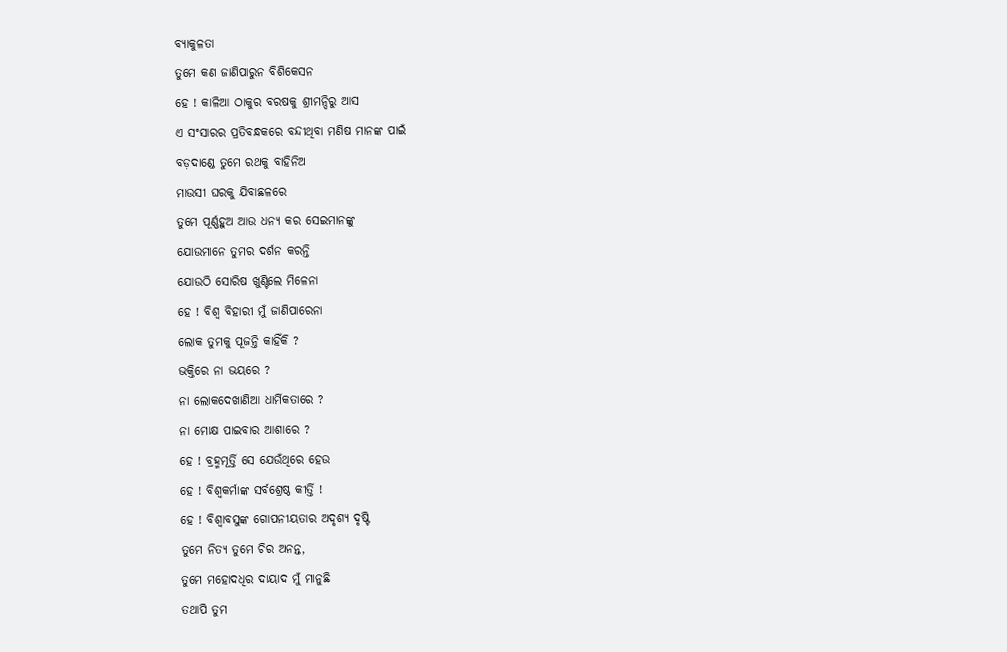ବ୍ୟାକୁଳତା
ତୁମେ କଣ ଜାଣିପାରୁନ ବିଶିକେସନ
ହେ ! କାଳିଆ ଠାକୁର ବରଷକୁ ଶ୍ରୀମନ୍ଦିରୁ ଆସ
ଏ ସଂସାରର ପ୍ରତିବନ୍ଧକରେ ବନ୍ଦୀଥିବା ମଣିଷ ମାନଙ୍କ ପାଇଁ
ବଡ଼ଦାଣ୍ଡେ ତୁମେ ରଥକୁ ବାହିନିଅ
ମାଉସୀ ଘରକୁ ଯିବାଛଳରେ
ତୁମେ ପୂର୍ଣ୍ଣହୁଅ ଆଉ ଧନ୍ୟ କର ସେଇମାନଙ୍କୁ
ଯୋଉମାନେ ତୁମର ଦର୍ଶନ କରନ୍ତି
ଯୋଉଠି ସୋରିଷ ଖୁଣ୍ଟିଲେ ମିଳେନା
ହେ ! ବିଶ୍ୱ ବିହାରୀ ମୁଁ ଜାଣିପାରେନା
ଲୋକ ତୁମକୁ ପୂଜନ୍ତି କାହିଁକି ?
ଭକ୍ତିରେ ନା ଭୟରେ ?
ନା ଲୋକଦେଖାଣିଆ ଧାର୍ମିକତାରେ ?
ନା ମୋକ୍ଷ ପାଇବାର ଆଶାରେ ?
ହେ ! ବ୍ରହ୍ମମୂର୍ତ୍ତି ସେ ଯେଉଁଥିରେ ହେଉ
ହେ ! ବିଶ୍ୱକର୍ମାଙ୍କ ସର୍ବଶ୍ରେଷ୍ଠ କୀର୍ତ୍ତି !
ହେ ! ବିଶ୍ୱାବସୁଙ୍କ ଗୋପନୀୟତାର ଅଦୃଶ୍ୟ ଦୃଷ୍ଟି
ତୁମେ ନିତ୍ୟ ତୁମେ ଚିର ଅନନ୍ତ,
ତୁମେ ମହୋଦଧିର ଦାୟାଦ ମୁଁ ମାନୁଛି
ତଥାପି ତୁମ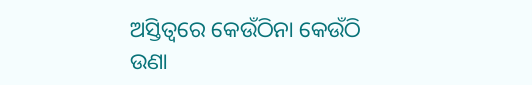ଅସ୍ତିତ୍ୱରେ କେଉଁଠିନା କେଉଁଠି
ଉଣା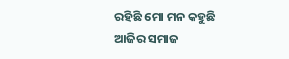ରହିଛି ମୋ ମନ କହୁଛି ଆଜିର ସମାଜ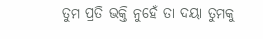ତୁମ ପ୍ରତି ଭକ୍ତି ନୁହେଁ ତା ଦୟା ତୁମକୁ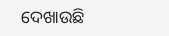ଦେଖାଉଛି